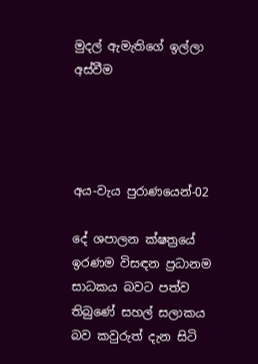මුදල් ඇමැතිගේ ඉල්ලා අස්වීම




අය-වැය පුරාණයෙන්-02

දේ ශපාලන ක්ෂත්‍රයේ ඉරණම විසඳන ප්‍රධානම සාධකය බවට පත්ව තිබුණේ සහල් සලාකය බව කවුරුත් දැන සිටි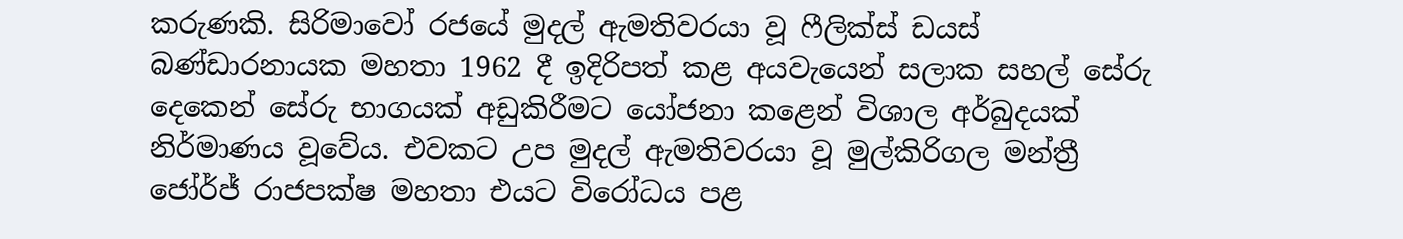කරුණකි. සිරිමාවෝ රජයේ මුදල් ඇමතිවරයා වූ ෆීලික්ස් ඩයස් බණ්ඩාරනායක මහතා 1962 දී ඉදිරිපත් කළ අයවැයෙන් සලාක සහල් සේරු දෙකෙන් සේරු භාගයක් අඩුකිරීමට යෝජනා කළෙන් විශාල අර්බුදයක් නිර්මාණය වූවේය. එවකට උප මුදල් ඇමතිවරයා වූ මුල්කිරිගල මන්ත්‍රී ජෝර්ජ් රාජපක්ෂ මහතා එයට විරෝධය පළ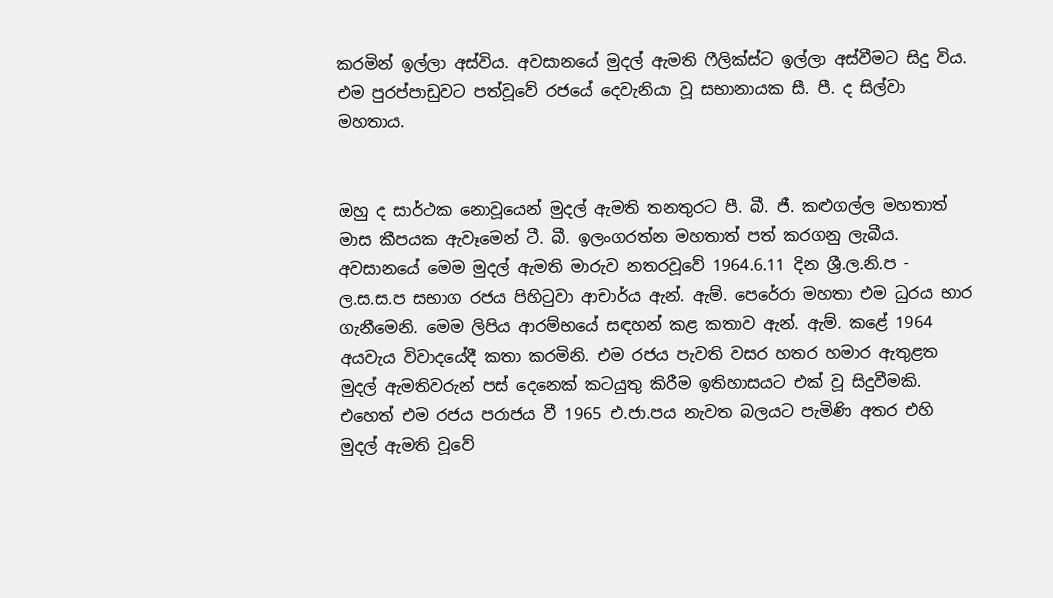කරමින් ඉල්ලා අස්විය. අවසානයේ මුදල් ඇමති ෆීලික්ස්ට ඉල්ලා අස්වීමට සිදු විය. එම පුරප්පාඩුවට පත්වූවේ රජයේ දෙවැනියා වූ සභානායක සී. පී. ද සිල්වා මහතාය.


ඔහු ද සාර්ථක නොවූයෙන් මුදල් ඇමති තනතුරට පී. බී. ජී. කළුගල්ල මහතාත් මාස කීපයක ඇවෑමෙන් ටී. බී. ඉලංගරත්න මහතාත් පත් කරගනු ලැබීය. අවසානයේ මෙම මුදල් ඇමති මාරුව නතරවූවේ 1964.6.11 දින ශ්‍රී.ල.නි.ප - ල.ස.ස.ප සභාග රජය පිහිටුවා ආචාර්ය ඇන්. ඇම්. පෙරේරා මහතා එම ධුරය භාර ගැනීමෙනි. මෙම ලිපිය ආරම්භයේ සඳහන් කළ කතාව ඇන්. ඇම්. කළේ 1964 අයවැය විවාදයේදී කතා කරමිනි. එම රජය පැවති වසර හතර හමාර ඇතුළත මුදල් ඇමතිවරුන් පස් දෙනෙක් කටයුතු කිරීම ඉතිහාසයට එක් වූ සිදුවීමකි. එහෙත් එම රජය පරාජය වී 1965 එ.ජා.පය නැවත බලයට පැමිණි අතර එහි මුදල් ඇමති වූවේ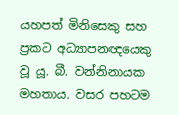යහපත් මිනිසෙකු සහ ප්‍රකට අධ්‍යාපනඥයෙකු වූ යූ. බී. වන්නිනායක මහතාය. වසර පහටම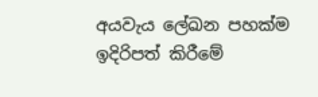අයවැය ලේඛන පහක්ම ඉදිරිපත් කිරීමේ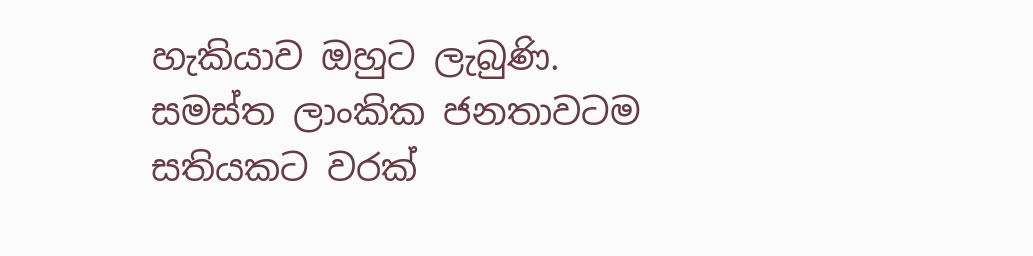හැකියාව ඔහුට ලැබුණි. සමස්ත ලාංකික ජනතාවටම සතියකට වරක්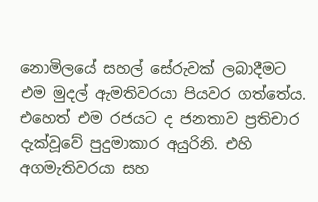නොමිලයේ සහල් සේරුවක් ලබාදීමට එම මුදල් ඇමතිවරයා පියවර ගත්තේය. එහෙත් එම රජයට ද ජනතාව ප්‍රතිචාර දැක්වූවේ පුදුමාකාර අයුරිනි. එහි අගමැතිවරයා සහ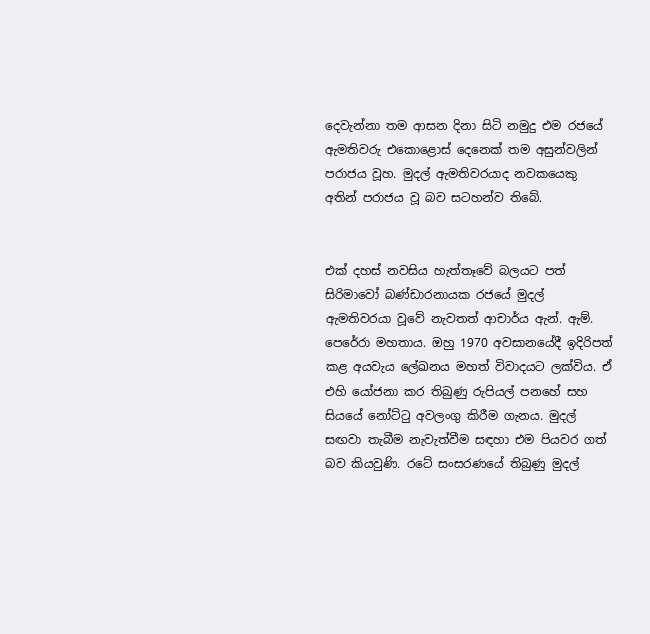දෙවැන්නා තම ආසන දිනා සිටි නමුදු එම රජයේ ඇමතිවරු එකොළොස් දෙනෙක් තම අසුන්වලින් පරාජය වූහ. මුදල් ඇමතිවරයාද නවකයෙකු අතින් පරාජය වූ බව සටහන්ව තිබේ.


එක් දහස් නවසිය හැත්තෑවේ බලයට පත් සිරිමාවෝ බණ්ඩාරනායක රජයේ මුදල් ඇමතිවරයා වූවේ නැවතත් ආචාර්ය ඇන්. ඇම්. පෙරේරා මහතාය. ඔහු 1970 අවසානයේදී ඉදිරිපත් කළ අයවැය ලේඛනය මහත් විවාදයට ලක්විය. ඒ එහි යෝජනා කර තිබුණු රුපියල් පනහේ සහ සියයේ නෝට්ටු අවලංගු කිරීම ගැනය. මුදල් සඟවා තැබීම නැවැත්වීම සඳහා එම පියවර ගත් බව කියවුණි. රටේ සංසරණයේ තිබුණු මුදල්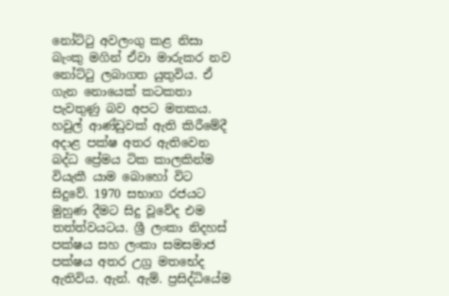නෝට්ටු අවලංගු කළ නිසා බැංකු මගින් ඒවා මාරුකර නව නෝට්ටු ලබාගත යුතුවිය. ඒ ගැන නොයෙක් කටකතා පැවතුණු බව අපට මතකය. හවුල් ආණ්ඩුවක් ඇති කිරීමේදී අදාළ පක්ෂ අතර ඇතිවෙන බද්ධ ප්‍රේමය ටික කාලකින්ම වියැකී යාම බොහෝ විට සිදුවේ. 1970 සභාග රජයට මුහුණ දීමට සිදු වූවේද එම තත්ත්වයටය. ශ්‍රී ලංකා නිදහස් පක්ෂය සහ ලංකා සමසමාජ පක්ෂය අතර උග්‍ර මතභේද ඇතිවිය. ඇන්. ඇම්. ප්‍රසිද්ධියේම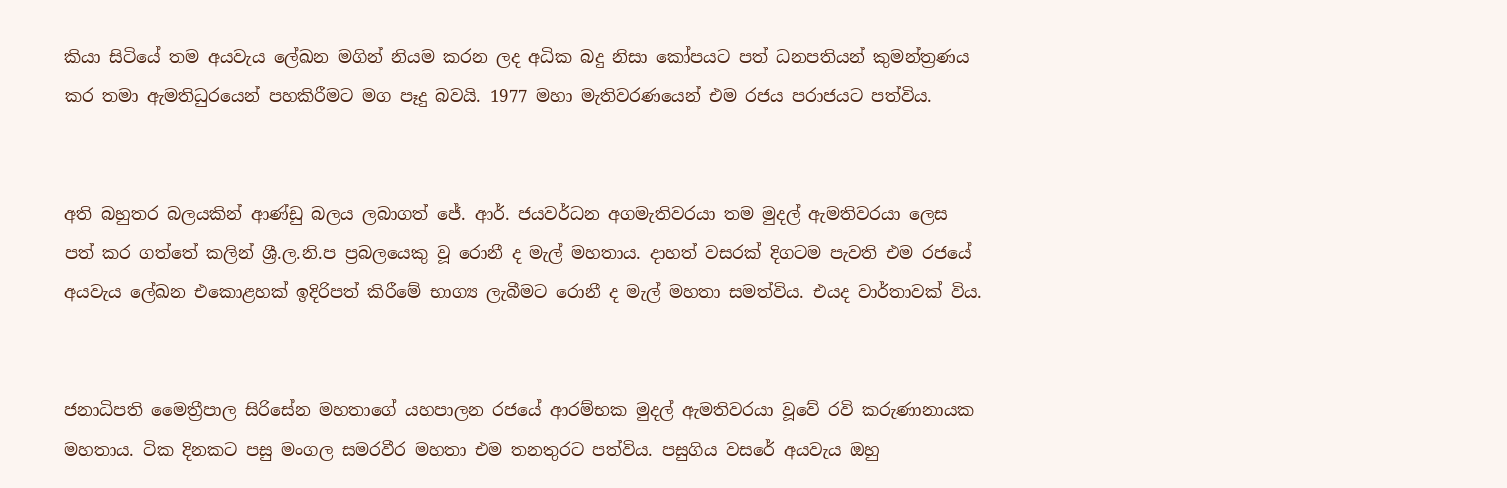කියා සිටියේ තම අයවැය ලේඛන මගින් නියම කරන ලද අධික බදු නිසා කෝපයට පත් ධනපතියන් කුමන්ත්‍රණය කර තමා ඇමතිධුරයෙන් පහකිරීමට මග පෑදු බවයි. 1977 මහා මැතිවරණයෙන් එම රජය පරාජයට පත්විය.


අති බහුතර බලයකින් ආණ්ඩු බලය ලබාගත් ජේ. ආර්. ජයවර්ධන අගමැතිවරයා තම මුදල් ඇමතිවරයා ලෙස පත් කර ගත්තේ කලින් ශ්‍රී.ල.නි.ප ප්‍රබලයෙකු වූ රොනී ද මැල් මහතාය. දාහත් වසරක් දිගටම පැවති එම රජයේ අයවැය ලේඛන එකොළහක් ඉදිරිපත් කිරීමේ භාග්‍ය ලැබීමට රොනී ද මැල් මහතා සමත්විය. එයද වාර්තාවක් විය.


ජනාධිපති මෛත්‍රීපාල සිරිසේන මහතාගේ යහපාලන රජයේ ආරම්භක මුදල් ඇමතිවරයා වූවේ රවි කරුණානායක මහතාය. ටික දිනකට පසු මංගල සමරවීර මහතා එම තනතුරට පත්විය. පසුගිය වසරේ අයවැය ඔහු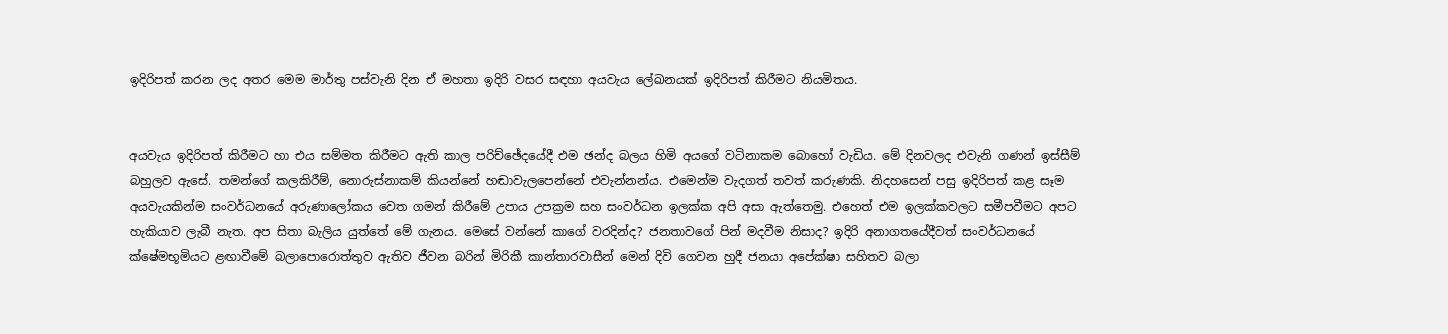ඉදිරිපත් කරන ලද අතර මෙම මාර්තු පස්වැනි දින ඒ මහතා ඉදිරි වසර සඳහා අයවැය ලේඛනයක් ඉදිරිපත් කිරීමට නියමිතය.


අයවැය ඉදිරිපත් කිරීමට හා එය සම්මත කිරීමට ඇති කාල පරිච්ඡේදයේදී එම ඡන්ද බලය හිමි අයගේ වටිනාකම බොහෝ වැඩිය. මේ දිනවලද එවැනි ගණන් ඉස්සීම් බහුලව ඇසේ. තමන්ගේ කලකිරීම්, නොරුස්නාකම් කියන්නේ හඬාවැලපෙන්නේ එවැන්නන්ය. එමෙන්ම වැදගත් තවත් කරුණකි. නිදහසෙන් පසු ඉදිරිපත් කළ සෑම අයවැයකින්ම සංවර්ධනයේ අරුණාලෝකය වෙත ගමන් කිරීමේ උපාය උපක්‍රම සහ සංවර්ධන ඉලක්ක අපි අසා ඇත්තෙමු. එහෙත් එම ඉලක්කවලට සමීපවීමට අපට හැකියාව ලැබී නැත. අප සිතා බැලිය යුත්තේ මේ ගැනය. මෙසේ වන්නේ කාගේ වරදින්ද? ජනතාවගේ පින් මදවීම නිසාද? ඉදිරි අනාගතයේදීවත් සංවර්ධනයේ ක්ෂේමභූමියට ළඟාවීමේ බලාපොරොත්තුව ඇතිව ජීවන බරින් මිරිකී කාන්තාරවාසීන් මෙන් දිවි ගෙවන හුදී ජනයා අපේක්ෂා සහිතව බලා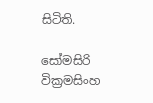සිටිති.

සෝමසිරි වික්‍රමසිංහ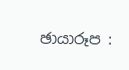ඡායාරූප :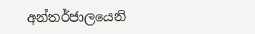අන්තර්ජාලයෙනි